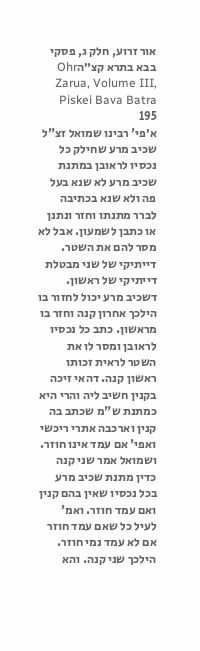אור זרוע, חלק ג, פסקי בבא בתרא קצ״הOhr Zarua, Volume III, Piskei Bava Batra 195
א׳פי' רבינו שמואל זצ"ל שכיב מרע שחילק כל נכסיו לראובן במתנת שכיב מרע לא שנא בעל פה ולא שנא בכתיבה לברר מתנתו וחזר ונתנן או כתבן לשמעון. אבל לא מסר להם את השטר. דייתיקי של שני מבטלת דייתיקי של ראשון. דשכיב מרע יכול לחזור בו הילכך אחרון קנה וחזר בו מראשון. כתב כל נכסיו לראובן ומסר לו את השטר לראית זכותו ראשון קנה. דהאי זיכה בקנין חשיב ליה והרי היא כמתנת ש"מ שכתב בה קנין וארכבה אתרי ריכשי ואפי' אם עמד אינו חוזר. ושמואל אמר שני קנה כדין מתנת שכיב מרע בכל נכסיו שאין בהם קנין ואם עמד חוזר. ואמ' לעיל כל שאם עמד חוזר אם לא עמד נמי חוזר. הילכך שני קנה. והא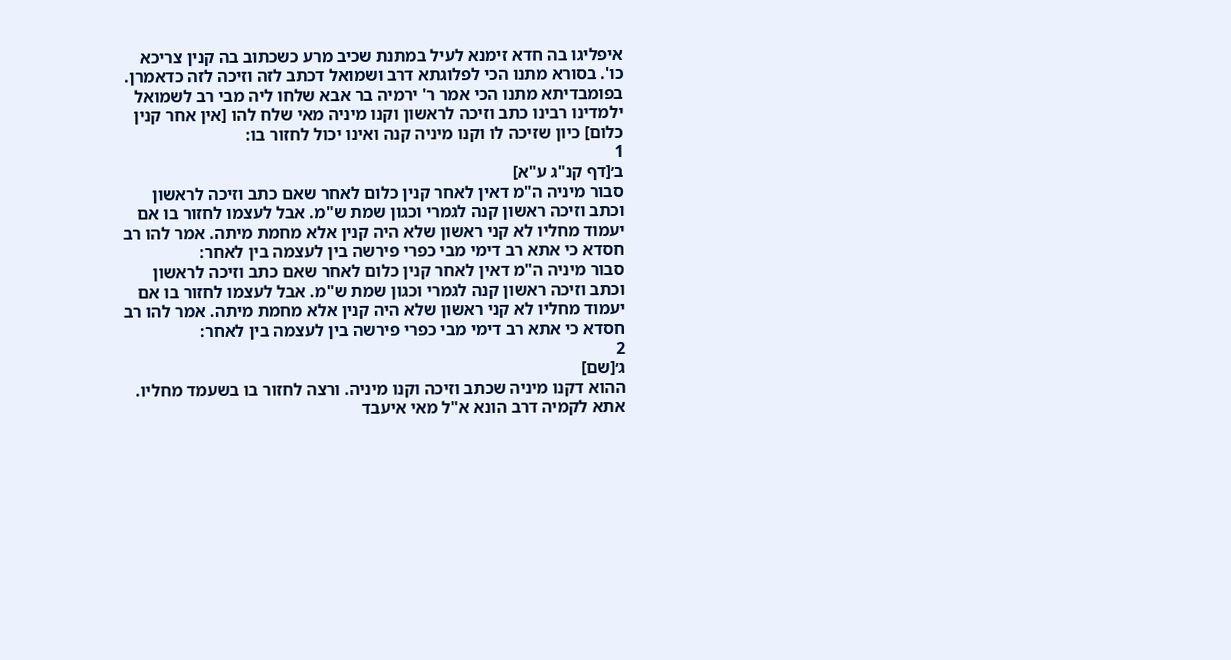איפליגו בה חדא זימנא לעיל במתנת שכיב מרע כשכתוב בה קנין צריכא כו'. בסורא מתנו הכי לפלוגתא דרב ושמואל דכתב לזה וזיכה לזה כדאמרן. בפומבדיתא מתנו הכי אמר ר' ירמיה בר אבא שלחו ליה מבי רב לשמואל ילמדינו רבינו כתב וזיכה לראשון וקנו מיניה מאי שלח להו [אין אחר קנין כלום] כיון שזיכה לו וקנו מיניה קנה ואינו יכול לחזור בו:
1
ב׳[דף קנ"ג ע"א]
סבור מיניה ה"מ דאין לאחר קנין כלום לאחר שאם כתב וזיכה לראשון וכתב וזיכה ראשון קנה לגמרי וכגון שמת ש"מ. אבל לעצמו לחזור בו אם יעמוד מחליו לא קני ראשון שלא היה קנין אלא מחמת מיתה. אמר להו רב חסדא כי אתא רב דימי מבי כפרי פירשה בין לעצמה בין לאחר:
סבור מיניה ה"מ דאין לאחר קנין כלום לאחר שאם כתב וזיכה לראשון וכתב וזיכה ראשון קנה לגמרי וכגון שמת ש"מ. אבל לעצמו לחזור בו אם יעמוד מחליו לא קני ראשון שלא היה קנין אלא מחמת מיתה. אמר להו רב חסדא כי אתא רב דימי מבי כפרי פירשה בין לעצמה בין לאחר:
2
ג׳[שם]
ההוא דקנו מיניה שכתב וזיכה וקנו מיניה. ורצה לחזור בו בשעמד מחליו. אתא לקמיה דרב הונא א"ל מאי איעבד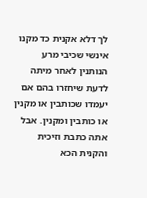לך דלא אקנית כד מקנו אינשי שכיבי מרע הנותנין לאחר מיתה לדעת שיחזרו בהם אם יעמדו שכותבין או מקנין או כותבין ומקנין. אבל אתה כתבת וזיכית והקנית הכא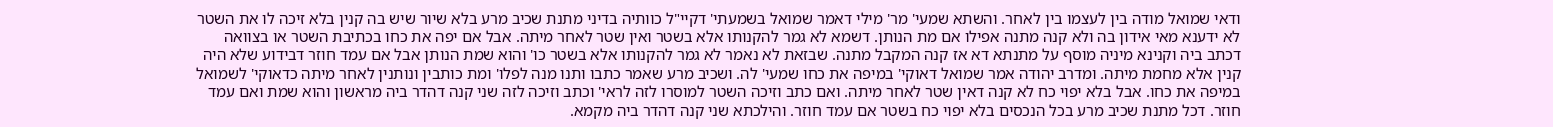ודאי שמואל מודה בין לעצמו בין לאחר. והשתא שמעי' מר' מילי דאמר שמואל בשמעתי' דקיי"ל כוותיה בדיני מתנת שכיב מרע בלא שיור שיש בה קנין בלא זיכה לו את השטר לא ידענא מאי אידון בה ולא קנה מתנה אפילו אם מת הנותן. דשמא לא גמר להקנותו אלא בשטר ואין שטר לאחר מיתה. אבל אם יפה את כחו בכתיבת השטר או בצוואה דכתב ביה וקנינא מיניה מוסף על מתנתא דא אז קנה המקבל מתנה. שבזאת לא נאמר לא גמר להקנותו אלא בשטר כו' והוא שמת הנותן אבל אם עמד חוזר דבידוע שלא היה קנין אלא מחמת מיתה. ומדרב יהודה אמר שמואל דאוקי' במיפה את כחו שמעי' לה. ושכיב מרע שאמר כתבו ותנו מנה לפלו' ומת כותבין ונותנין לאחר מיתה כדאוקי' לשמואל במיפה את כחו. אבל בלא יפוי כח לא קנה דאין שטר לאחר מיתה. ואם כתב וזיכה השטר למוסרו לזה לראי' וכתב וזיכה לזה שני קנה דהדר ביה מראשון והוא שמת ואם עמד חוזר. דכל מתנת שכיב מרע בכל הנכסים בלא יפוי כח בשטר אם עמד חוזר. והילכתא שני קנה דהדר ביה מקמא.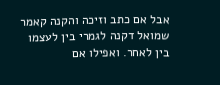אבל אם כתב וזיכה והקנה קאמר שמואל דקנה לגמרי בין לעצמו בין לאחר. ואפילו אם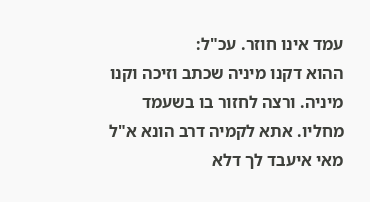עמד אינו חוזר. עכ"ל:
ההוא דקנו מיניה שכתב וזיכה וקנו מיניה. ורצה לחזור בו בשעמד מחליו. אתא לקמיה דרב הונא א"ל מאי איעבד לך דלא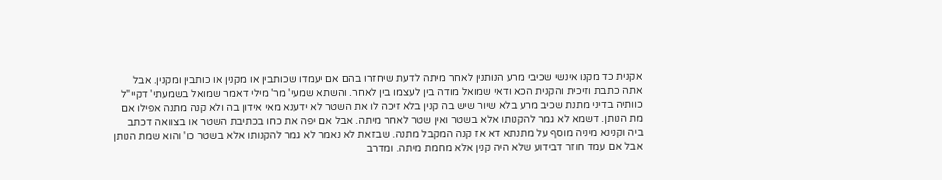אקנית כד מקנו אינשי שכיבי מרע הנותנין לאחר מיתה לדעת שיחזרו בהם אם יעמדו שכותבין או מקנין או כותבין ומקנין. אבל אתה כתבת וזיכית והקנית הכא ודאי שמואל מודה בין לעצמו בין לאחר. והשתא שמעי' מר' מילי דאמר שמואל בשמעתי' דקיי"ל כוותיה בדיני מתנת שכיב מרע בלא שיור שיש בה קנין בלא זיכה לו את השטר לא ידענא מאי אידון בה ולא קנה מתנה אפילו אם מת הנותן. דשמא לא גמר להקנותו אלא בשטר ואין שטר לאחר מיתה. אבל אם יפה את כחו בכתיבת השטר או בצוואה דכתב ביה וקנינא מיניה מוסף על מתנתא דא אז קנה המקבל מתנה. שבזאת לא נאמר לא גמר להקנותו אלא בשטר כו' והוא שמת הנותן אבל אם עמד חוזר דבידוע שלא היה קנין אלא מחמת מיתה. ומדרב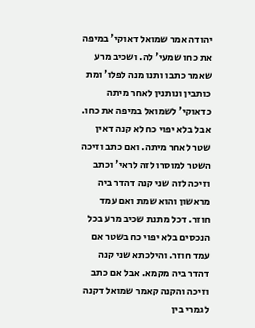יהודה אמר שמואל דאוקי' במיפה את כחו שמעי' לה. ושכיב מרע שאמר כתבו ותנו מנה לפלו' ומת כותבין ונותנין לאחר מיתה כדאוקי' לשמואל במיפה את כחו. אבל בלא יפוי כח לא קנה דאין שטר לאחר מיתה. ואם כתב וזיכה השטר למוסרו לזה לראי' וכתב וזיכה לזה שני קנה דהדר ביה מראשון והוא שמת ואם עמד חוזר. דכל מתנת שכיב מרע בכל הנכסים בלא יפוי כח בשטר אם עמד חוזר. והילכתא שני קנה דהדר ביה מקמא. אבל אם כתב וזיכה והקנה קאמר שמואל דקנה לגמרי בין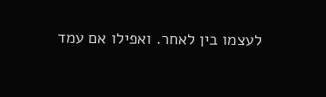לעצמו בין לאחר. ואפילו אם עמד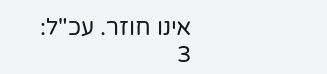אינו חוזר. עכ"ל:
3